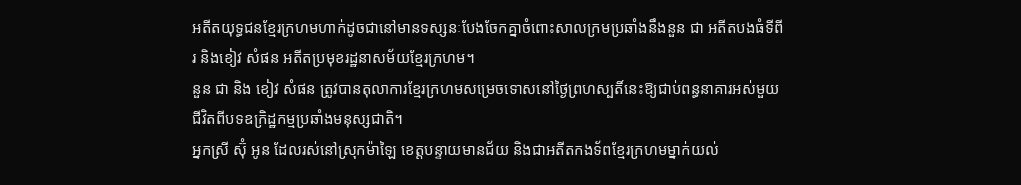អតីតយុទ្ធជនខ្មែរក្រហមហាក់ដូចជានៅមានទស្សនៈបែងចែកគ្នាចំពោះសាលក្រមប្រឆាំងនឹងនួន ជា អតីតបងធំទីពីរ និងខៀវ សំផន អតីតប្រមុខរដ្ឋនាសម័យខ្មែរក្រហម។
នួន ជា និង ខៀវ សំផន ត្រូវបានតុលាការខ្មែរក្រហមសម្រេចទោសនៅថ្ងៃព្រហស្បតិ៍នេះឱ្យជាប់ពន្ធនាគារអស់មួយជីវិតពីបទឧក្រិដ្ឋកម្មប្រឆាំងមនុស្សជាតិ។
អ្នកស្រី ស៊ុំ អូន ដែលរស់នៅស្រុកម៉ាឡៃ ខេត្តបន្ទាយមានជ័យ និងជាអតីតកងទ័ពខ្មែរក្រហមម្នាក់យល់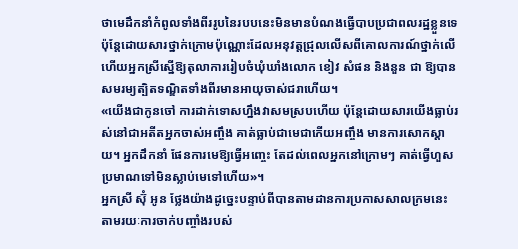ថាមេដឹកនាំកំពូលទាំងពីររូបនៃរបបនេះមិនមានបំណងធ្វើបាបប្រជាពលរដ្ឋខ្លួនទេ ប៉ុន្តែដោយសារថ្នាក់ក្រោមប៉ុណ្ណោះដែលអនុវត្តជ្រុលលើសពីគោលការណ៍ថ្នាក់លើហើយអ្នកស្រីស្នើឱ្យតុលាការរៀបចំឃុំឃាំងលោក ខៀវ សំផន និងនួន ជា ឱ្យបានសមរម្យត្បិតទណ្ឌិតទាំងពីរមានអាយុចាស់ជរាហើយ។
«យើងជាកូនចៅ ការដាក់ទោសហ្នឹងវាសមស្របហើយ ប៉ុន្តែដោយសារយើងធ្លាប់រស់នៅជាអតីតអ្នកចាស់អញ្ចឹង គាត់ធ្លាប់ជាមេជាកើយអញ្ចឹង មានការសោកស្ដាយ។ អ្នកដឹកនាំ ផែនការមេឱ្យធ្វើអញ្ចេះ តែដល់ពេលអ្នកនៅក្រោមៗ គាត់ធ្វើហួសប្រមាណទៅមិនស្លាប់មេទៅហើយ»។
អ្នកស្រី ស៊ុំ អូន ថ្លែងយ៉ាងដូច្នេះបន្ទាប់ពីបានតាមដានការប្រកាសសាលក្រមនេះ តាមរយៈការចាក់បញ្ចាំងរបស់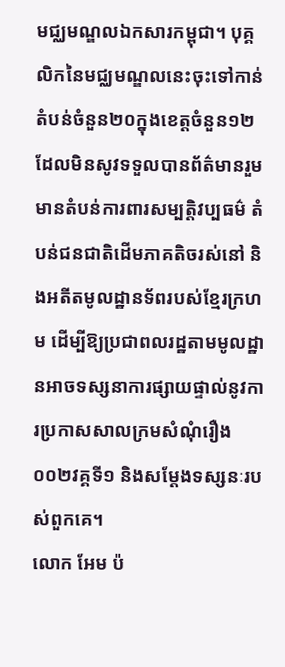មជ្ឈមណ្ឌលឯកសារកម្ពុជា។ បុគ្គលិកនៃមជ្ឈមណ្ឌលនេះចុះទៅកាន់តំបន់ចំនួន២០ក្នុងខេត្តចំនួន១២ដែលមិនសូវទទួលបានព័ត៌មានរួមមានតំបន់ការពារសម្បតិ្តវប្បធម៌ តំបន់ជនជាតិដើមភាគតិចរស់នៅ និងអតីតមូលដ្ឋានទ័ពរបស់ខ្មែរក្រហម ដើម្បីឱ្យប្រជាពលរដ្ឋតាមមូលដ្ឋានអាចទស្សនាការផ្សាយផ្ទាល់នូវការប្រកាសសាលក្រមសំណុំរឿង០០២វគ្គទី១ និងសម្ដែងទស្សនៈរបស់ពួកគេ។
លោក អែម ប៉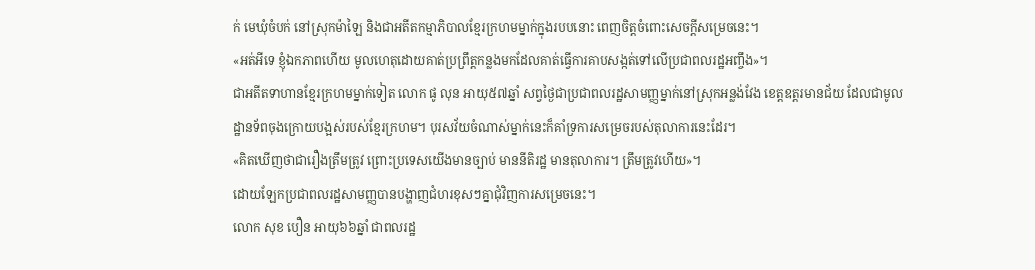ក់ មេឃុំចំបក់ នៅស្រុកម៉ាឡៃ និងជាអតីតកម្មាភិបាលខ្មែរក្រហមម្នាក់ក្នុងរបបនោះ ពេញចិត្តចំពោះសេចក្តីសម្រេចនេះ។
«អត់អីទេ ខ្ញុំឯកភាពហើយ មូលហេតុដោយគាត់ប្រព្រឹត្តកន្លងមកដែលគាត់ធ្វើការគាបសង្កត់ទៅលើប្រជាពលរដ្ឋអញ្ចឹង»។
ជាអតីតទាហានខ្មែរក្រហមម្នាក់ទៀត លោក ផូ លុន អាយុ៥៧ឆ្នាំ សព្វថ្ងៃជាប្រជាពលរដ្ឋសាមញ្ញម្នាក់នៅស្រុកអន្លង់វែង ខេត្តឧត្តរមានជ័យ ដែលជាមូលដ្ឋានទ័ពចុងក្រោយបង្អស់របស់ខ្មែរក្រហម។ បុរសវ័យចំណាស់ម្នាក់នេះក៏គាំទ្រការសម្រេចរបស់តុលាការនេះដែរ។
«គិតឃើញថាជារឿងត្រឹមត្រូវ ព្រោះប្រទេសយើងមានច្បាប់ មាននីតិរដ្ឋ មានតុលាការ។ ត្រឹមត្រូវហើយ»។
ដោយឡែកប្រជាពលរដ្ឋសាមញ្ញបានបង្ហាញជំហរខុសៗគ្នាជុំវិញការសម្រេចនេះ។
លោក សុខ បឿន អាយុ៦៦ឆ្នាំ ជាពលរដ្ឋ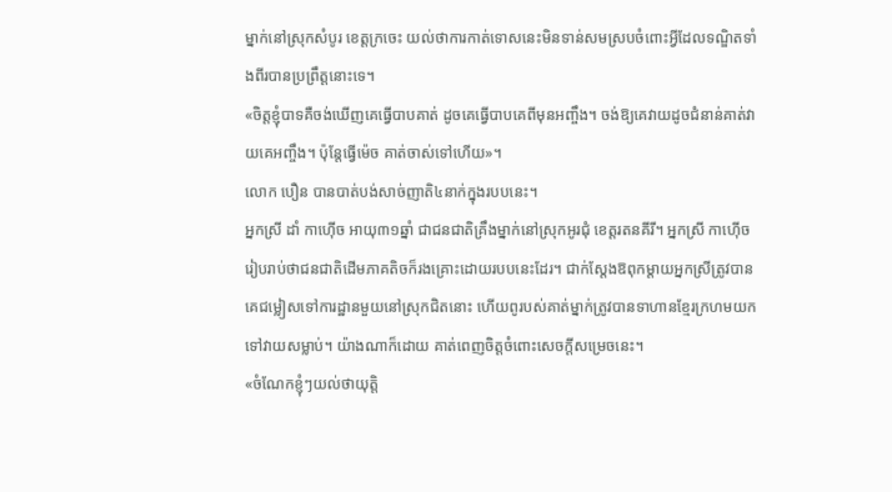ម្នាក់នៅស្រុកសំបូរ ខេត្តក្រចេះ យល់ថាការកាត់ទោសនេះមិនទាន់សមស្របចំពោះអ្វីដែលទណ្ឌិតទាំងពីរបានប្រព្រឹត្តនោះទេ។
«ចិត្តខ្ញុំបាទគឺចង់ឃើញគេធ្វើបាបគាត់ ដូចគេធ្វើបាបគេពីមុនអញ្ចឹង។ ចង់ឱ្យគេវាយដូចជំនាន់គាត់វាយគេអញ្ចឹង។ ប៉ុន្តែធ្វើម៉េច គាត់ចាស់ទៅហើយ»។
លោក បឿន បានបាត់បង់សាច់ញាតិ៤នាក់ក្នុងរបបនេះ។
អ្នកស្រី ដាំ កាហ៊ើច អាយុ៣១ឆ្នាំ ជាជនជាតិគ្រឹងម្នាក់នៅស្រុកអូរជុំ ខេត្តរតនគីរី។ អ្នកស្រី កាហ៊ើច រៀបរាប់ថាជនជាតិដើមភាគតិចក៏រងគ្រោះដោយរបបនេះដែរ។ ជាក់ស្ដែងឱពុកម្ដាយអ្នកស្រីត្រូវបានគេជម្លៀសទៅការដ្ឋានមួយនៅស្រុកជិតនោះ ហើយពូរបស់គាត់ម្នាក់ត្រូវបានទាហានខ្មែរក្រហមយកទៅវាយសម្លាប់។ យ៉ាងណាក៏ដោយ គាត់ពេញចិត្តចំពោះសេចក្តីសម្រេចនេះ។
«ចំណែកខ្ញុំៗយល់ថាយុត្តិ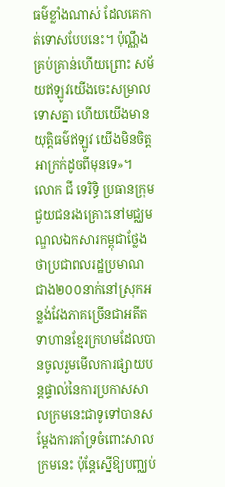ធម៌ខ្លាំងណាស់ ដែលគេកាត់ទោសបែបនេះ។ ប៉ុណ្ណឹងគ្រប់គ្រាន់ហើយព្រោះ សម័យឥឡូវយើងចេះសម្រាលទោសគ្នា ហើយយើងមានយុត្តិធម៌ឥឡូវ យើងមិនចិត្តអាក្រក់ដូចពីមុនទេ»។
លោក ជី ទេរិទិ្ធ ប្រធានក្រុមជួយជនរងគ្រោះនៅមជ្ឈមណ្ឌលឯកសារកម្ពុជាថ្លែងថាប្រជាពលរដ្ឋប្រមាណជាង២០០នាក់នៅស្រុកអន្លង់វែងភាគច្រើនជាអតីតទាហានខ្មែរក្រហមដែលបានចូលរួមមើលការផ្សាយបន្ដផ្ទាល់នៃការប្រកាសសាលក្រមនេះជាទូទៅបានសម្តែងការគាំទ្រចំពោះសាលក្រមនេះ ប៉ុន្តែស្នើឱ្យបញ្ឈប់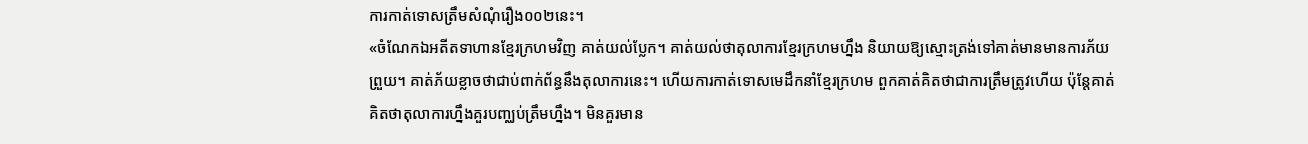ការកាត់ទោសត្រឹមសំណុំរឿង០០២នេះ។
«ចំណែកឯអតីតទាហានខ្មែរក្រហមវិញ គាត់យល់ប្លែក។ គាត់យល់ថាតុលាការខ្មែរក្រហមហ្នឹង និយាយឱ្យស្មោះត្រង់ទៅគាត់មានមានការភ័យព្រួយ។ គាត់ភ័យខ្លាចថាជាប់ពាក់ព័ន្ធនឹងតុលាការនេះ។ ហើយការកាត់ទោសមេដឹកនាំខ្មែរក្រហម ពួកគាត់គិតថាជាការត្រឹមត្រូវហើយ ប៉ុន្តែគាត់គិតថាតុលាការហ្នឹងគួរបញ្ឈប់ត្រឹមហ្នឹង។ មិនគួរមាន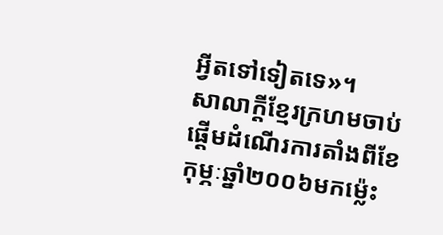អ្វីតទៅទៀតទេ»។
សាលាក្តីខ្មែរក្រហមចាប់ផ្តើមដំណើរការតាំងពីខែកុម្ភៈឆ្នាំ២០០៦មកម្ល៉េះ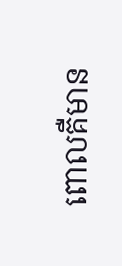ពោលគឺមាន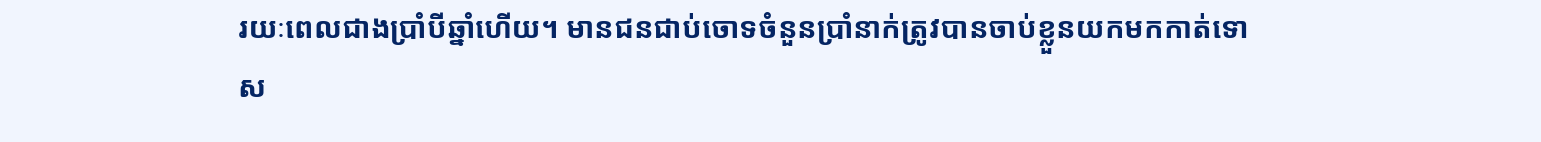រយៈពេលជាងប្រាំបីឆ្នាំហើយ។ មានជនជាប់ចោទចំនួនប្រាំនាក់ត្រូវបានចាប់ខ្លួនយកមកកាត់ទោស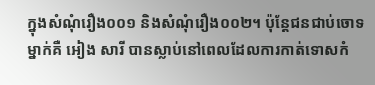ក្នុងសំណុំរឿង០០១ និងសំណុំរឿង០០២។ ប៉ុន្តែជនជាប់ចោទម្នាក់គឺ អៀង សារី បានស្លាប់នៅពេលដែលការកាត់ទោសកំ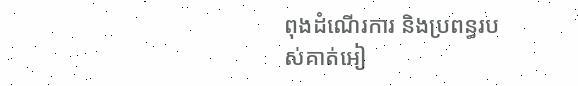ពុងដំណើរការ និងប្រពន្ធរបស់គាត់អៀ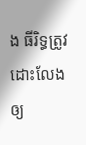ង ធីរិទ្ធត្រូវដោះលែងឲ្យ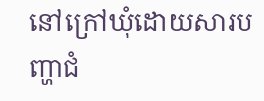នៅក្រៅឃុំដោយសារបញ្ហាជំ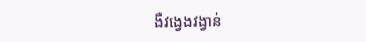ងឺវង្វេងវង្វាន់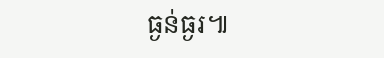ធ្ងន់ធ្ងរ៕